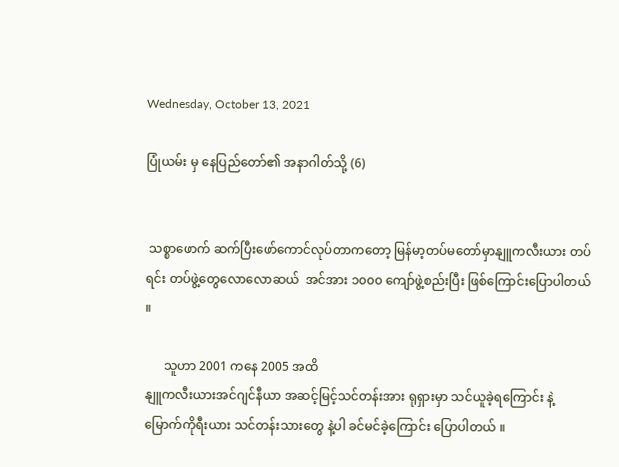Wednesday, October 13, 2021

ပြုံယမ်း မှ နေပြည်တော်၏ အနာဂါတ်သို့ (6)


 သစ္စာဖောက် ဆက်ပြီးဖော်ကောင်လုပ်တာကတော့ မြန်မာ့တပ်မတော်မှာနျူကလီးယား တပ်ရင်း တပ်ဖွဲ့တွေလောလောဆယ်  အင်အား ၁၀၀၀ ကျော်ဖွဲ့စည်းပြီး ဖြစ်ကြောင်းပြောပါတယ် ။

      သူဟာ 2001 ကနေ 2005 အထိ
နျူကလီးယားအင်ဂျင်နီယာ အဆင့်မြင့်သင်တန်းအား ရုရှားမှာ သင်ယူခဲ့ရကြောင်း နဲ့မြောက်ကိုရီးယား သင်တန်းသားတွေ နဲ့ပါ ခင်မင်ခဲ့ကြောင်း ပြောပါတယ် ။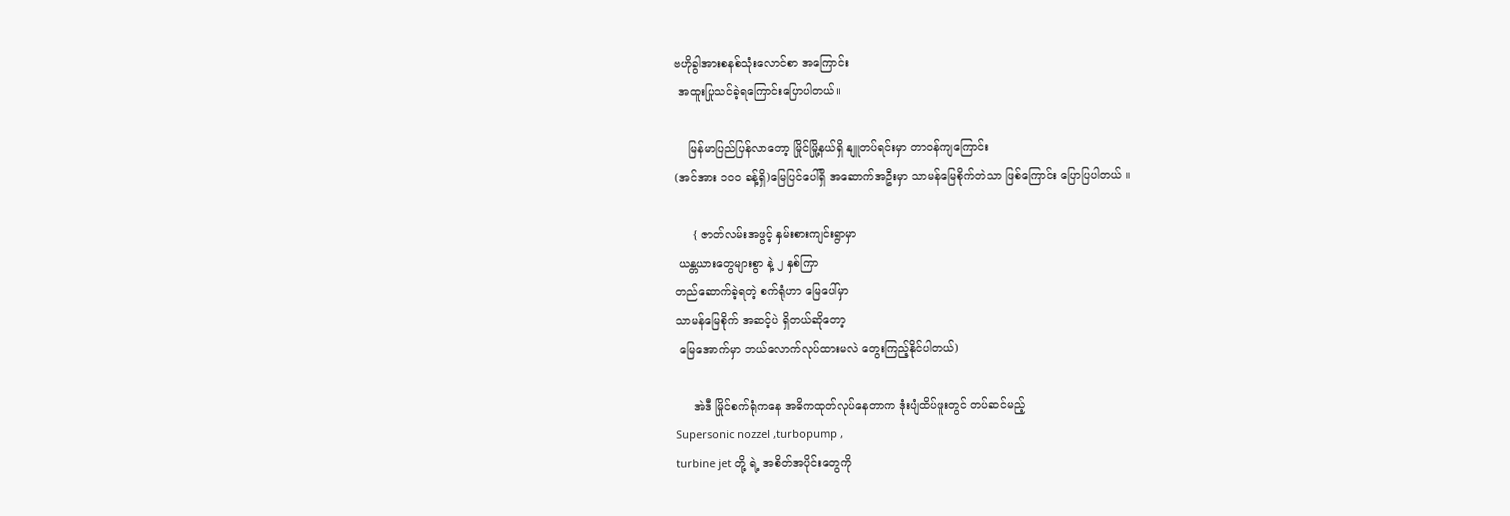ဗဟိုခွါအားစနစ်သုံးလောင်စာ အကြောင်း
 အထူးပြုသင်ခဲ့ရကြောင်းပြောပါတယ်။

    မြန်မာပြည်ပြန်လာတော့ မြိုင်မြို့နယ်ရှိ နျူတပ်ရင်းမှာ တာဝန်ကျကြောင်း
(အင်အား ၁၀၀ ခန့်ရှိ)မြေပြင်ပေါ်ရှိ အဆောက်အဦးမှာ သာမန်မြေစိုက်တဲသာ ဖြစ်ကြောင်း ပြောပြပါတယ် ။

     { ဇာတ်လမ်းအဖွင့် နှမ်းစားကျင်းရွာမှာ
 ယန္တယားတွေများစွာ နဲ့ ၂ နှစ်ကြာ
တည်ဆောက်ခဲ့ရတဲ့ စက်ရုံဟာ မြေပေါ်မှာ
သာမန်မြေစိုက် အဆင့်ပဲ ရှိတယ်ဆိုတော့
 မြေအောက်မှာ ဘယ်လောက်လုပ်ထားမလဲ တွေးကြည့်နိုင်ပါတယ်)

     အဲဒီ မြိုင်စက်ရုံကနေ အဓိကထုတ်လုပ်နေတာက ဒုံးပျံထိပ်ဖူးတွင် တပ်ဆင်မည့်
Supersonic nozzel ,turbopump ,
turbine jet တို့ ရဲ့ အစိတ်အပိုင်းတွေကို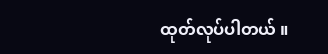ထုတ်လုပ်ပါတယ် ။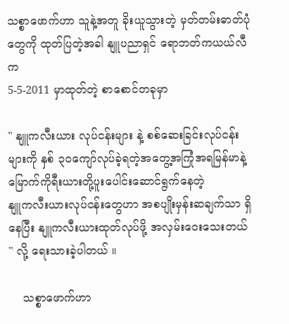သစ္စာဖောက်ဟာ သူနဲ့အတူ ခိုးယူသွားတဲ့ မှတ်တမ်းဓာတ်ပုံတွေကို ထုတ်ပြတဲ့အခါ နျူပညာရှင် ရောဘတ်ကယယ်လီက
5-5-2011 မှာထုတ်တဲ့ စာစောင်တခုမှာ

" နျူကလီးယား လုပ်ငန်းများ နဲ့ စစ်ဆေးခြင်းလုပ်ငန်းများကို နှစ် ၃၀ကျော်လုပ်ခဲ့ရတဲ့အတွေ့အကြုံအရမြန်မာနဲ့ မြောက်ကိုရီးယားတို့ပူးပေါင်းဆောင်ရွက်နေတဲ့
နျူကလီးယားလုပ်ငန်းတွေဟာ အစပျိုးမှန်းဆချက်သာ ရှိနေပြီး နျူကလီးယားထုတ်လုပ်ဖို့ အလှမ်းဝေးသေးတယ် " လို့ ရေးသားခဲ့ပါတယ် ။

    သစ္စာဖောက်ဟာ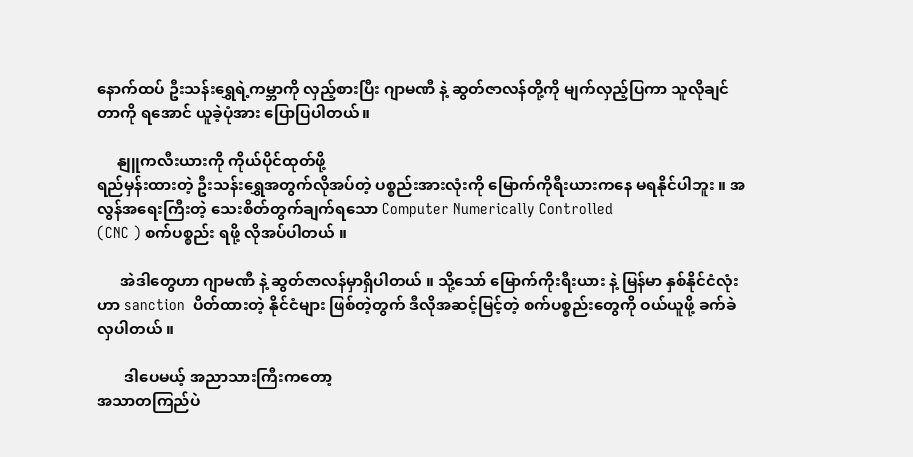နောက်ထပ် ဦးသန်းရွှေရဲ့ကမ္ဘာကို လှည့်စားပြီး ဂျာမဏီ နဲ့ ဆွတ်ဇာလန်တို့ကို မျက်လှည့်ပြကာ သူလိုချင်တာကို ရအောင် ယူခဲ့ပုံအား ပြောပြပါတယ်။

     နျူကလီးယားကို ကိုယ်ပိုင်ထုတ်ဖို့
ရည်မှန်းထားတဲ့ ဦးသန်းရွှေအတွက်လိုအပ်တဲ့ ပစ္စည်းအားလုံးကို မြောက်ကိုရီးယားကနေ မရနိုင်ပါဘူး ။ အလွန်အရေးကြီးတဲ့ သေးစိတ်တွက်ချက်ရသော Computer Numerically Controlled
(CNC ) စက်ပစ္စည်း ရဖို့ လိုအပ်ပါတယ် ။

      အဲဒါတွေဟာ ဂျာမဏီ နဲ့ ဆွတ်ဇာလန်မှာရှိပါတယ် ။ သို့သော် မြောက်ကိုးရီးယား နဲ့ မြန်မာ နှစ်နိုင်ငံလုံးဟာ sanction  ပိတ်ထားတဲ့ နိုင်ငံများ ဖြစ်တဲ့တွက် ဒီလိုအဆင့်မြင့်တဲ့ စက်ပစ္စည်းတွေကို ဝယ်ယူဖို့ ခက်ခဲလှပါတယ် ။

       ဒါပေမယ့် အညာသားကြီးကတော့
အသာတကြည်ပဲ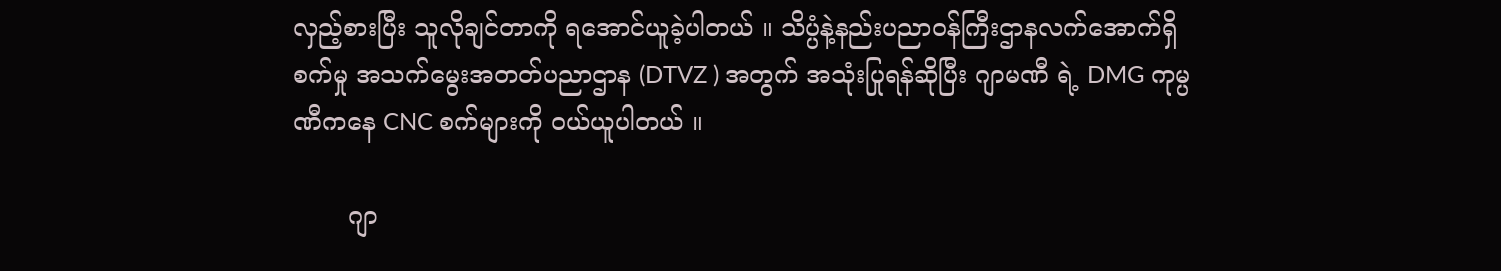လှည့်စားပြီး သူလိုချင်တာကို ရအောင်ယူခဲ့ပါတယ် ။ သိပ္ပံနဲ့နည်းပညာဝန်ကြီးဌာနလက်အောက်ရှိ စက်မှု အသက်မွေးအတတ်ပညာဌာန (DTVZ ) အတွက် အသုံးပြုရန်ဆိုပြီး ဂျာမဏီ ရဲ့ DMG ကုမ္ပဏီကနေ CNC စက်များကို ဝယ်ယူပါတယ် ။

       ဂျာ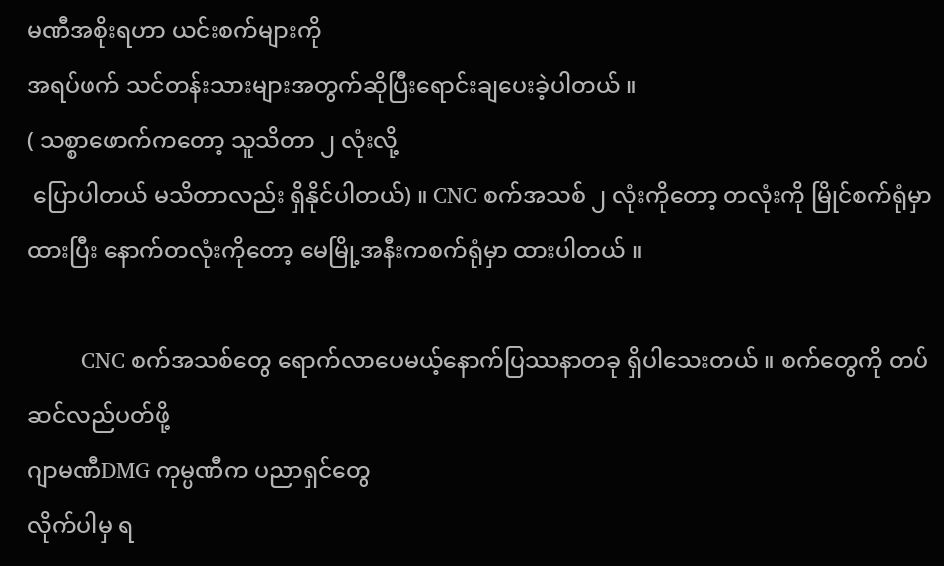မဏီအစိုးရဟာ ယင်းစက်များကို
အရပ်ဖက် သင်တန်းသားများအတွက်ဆိုပြီးရောင်းချပေးခဲ့ပါတယ် ။
( သစ္စာဖောက်ကတော့ သူသိတာ ၂ လုံးလို့
 ပြောပါတယ် မသိတာလည်း ရှိနိုင်ပါတယ်) ။ CNC စက်အသစ် ၂ လုံးကိုတော့ တလုံးကို မြိုင်စက်ရုံမှာ ထားပြီး နောက်တလုံးကိုတော့ မေမြို့အနီးကစက်ရုံမှာ ထားပါတယ် ။

         CNC စက်အသစ်တွေ ရောက်လာပေမယ့်နောက်ပြဿနာတခု ရှိပါသေးတယ် ။ စက်တွေကို တပ်ဆင်လည်ပတ်ဖို့
ဂျာမဏီDMG ကုမ္ပဏီက ပညာရှင်တွေ
လိုက်ပါမှ ရ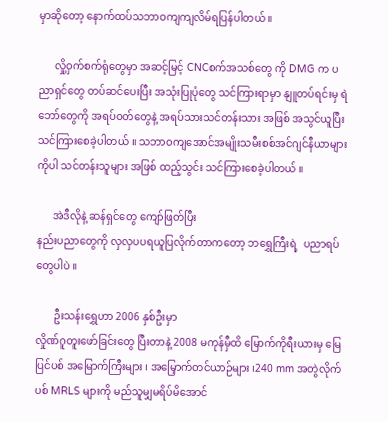မှာဆိုတော့ နောက်ထပ်သဘာဝကျကျလိမ်ရပြန်ပါတယ် ။

      လှို့ဝှက်စက်ရုံတွေမှာ အဆင့်မြင့် CNCစက်အသစ်တွေ ကို DMG က ပညာရှင်တွေ တပ်ဆင်ပေးပြီး အသုံးပြုပုံတွေ သင်ကြားရာမှာ နျူတပ်ရင်းမှ ရဲဘော်တွေကို အရပ်ဝတ်တွေနဲ့ အရပ်သားသင်တန်းသား အဖြစ် အသွင်ယူပြီး သင်ကြားစေခဲ့ပါတယ် ။ သဘာဝကျအောင်အမျိုးသမီးစစ်အင်ဂျင်နီယာများကိုပါ သင်တန်းသူများ အဖြစ် ထည့်သွင်း သင်ကြားစေခဲ့ပါတယ် ။

      အဲဒီလိုနဲ့ ဆန်ရှင်တွေ ကျော်ဖြတ်ပြီး
နည်းပညာတွေကို လှလှပပရယူပြလိုက်တာကတော့ ဘရွှေကြီးရဲ့  ပညာရပ်တွေပါပဲ ။

       ဦးသန်းရွှေဟာ 2006 နှစ်ဦးမှာ
လှိုဏ်ဂူတူးဖော်ခြင်းတွေ ပြီးတာနဲ့ 2008 မကုန်မှီထိ မြောက်ကိုရီးယားမှ မြေပြင်ပစ် အမြောက်ကြီးများ ၊ အမြှောက်တင်ယာဉ်များ ၊240 mm အတွဲလိုက်ပစ် MRLS များကို မည်သူမျှမရိပ်မိအောင်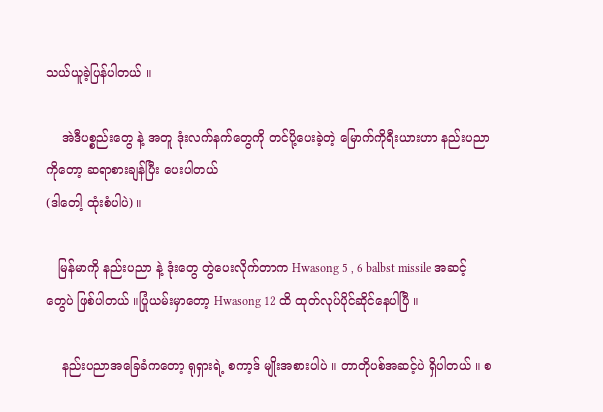သယ်ယူခဲ့ပြန်ပါတယ် ။

    အဲဒီပစ္စည်းတွေ နဲ့ အတူ ဒုံးလက်နက်တွေကို တင်ပို့ပေးခဲ့တဲ့ မြောက်ကိုရီးယားဟာ နည်းပညာကိုတော့ ဆရာစားချန်ပြီး ပေးပါတယ်
(ဒါတေါ့ ထုံးစံပါပဲ) ။

   မြန်မာကို နည်းပညာ နဲ့ ဒုံးတွေ တွဲပေးလိုက်တာက Hwasong 5 , 6 balbst missile အဆင့်တွေပဲ ဖြစ်ပါတယ် ။ပြုံယမ်းမှာတော့ Hwasong 12 ထိ ထုတ်လုပ်ပိုင်ဆိုင်နေပါပြီ ။

    နည်းပညာအခြေခံကတော့ ရုရှားရဲ့ စကာ့ဒ် မျိုးအစားပါပဲ ။ တာတိုပစ်အဆင့်ပဲ ရှိပါတယ် ။ စ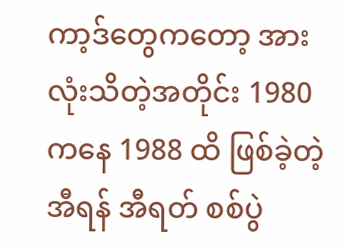ကာ့ဒ်တွေကတော့ အားလုံးသိတဲ့အတိုင်း 1980 ကနေ 1988 ထိ ဖြစ်ခဲ့တဲ့ အီရန် အီရတ် စစ်ပွဲ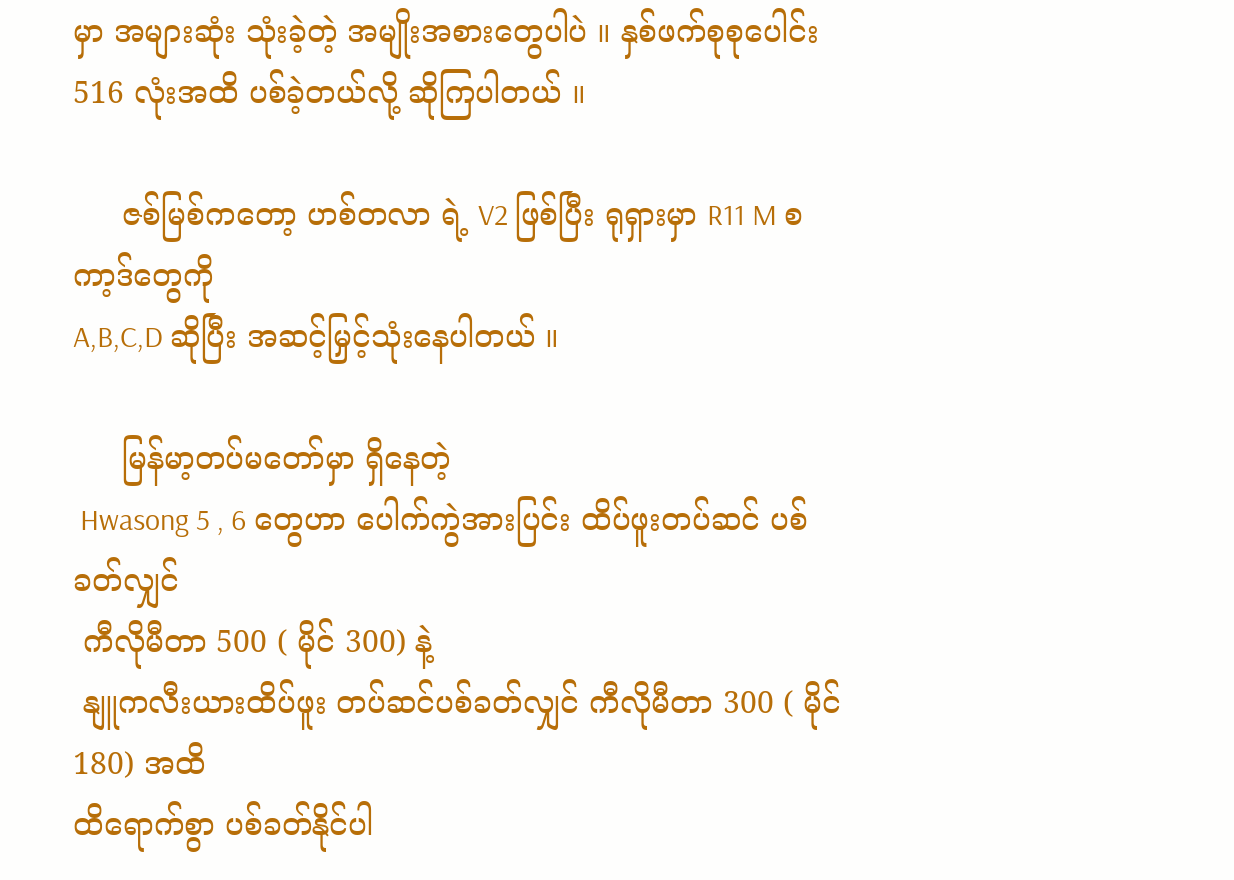မှာ အများဆုံး သုံးခဲ့တဲ့ အမျိုးအစားတွေပါပဲ ။ နှစ်ဖက်စုစုပေါင်း 516 လုံးအထိ ပစ်ခဲ့တယ်လို့ ဆိုကြပါတယ် ။

     ဇစ်မြစ်ကတော့ ဟစ်တလာ ရဲ့ V2 ဖြစ်ပြီး ရုရှားမှာ R11 M စကာ့ဒ်တွေကို
A,B,C,D ဆိုပြီး အဆင့်မြှင့်သုံးနေပါတယ် ။

     မြန်မာ့တပ်မတော်မှာ ရှိနေတဲ့
 Hwasong 5 , 6 တွေဟာ ပေါက်ကွဲအားပြင်း ထိပ်ဖူးတပ်ဆင် ပစ်ခတ်လျှင်
 ကီလိုမီတာ 500 ( မိုင် 300) နဲ့
 နျူကလီးယားထိပ်ဖူး တပ်ဆင်ပစ်ခတ်လျှင် ကီလိုမီတာ 300 ( မိုင် 180) အထိ
ထိရောက်စွာ ပစ်ခတ်နိုင်ပါ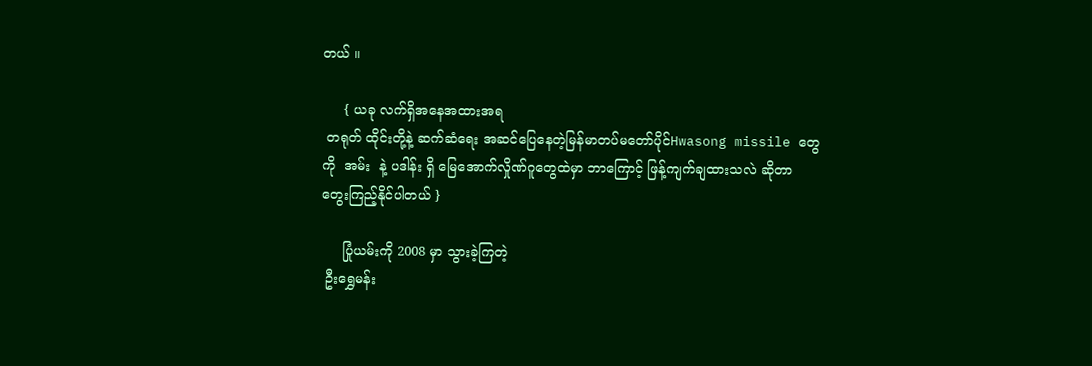တယ် ။

     { ယခု လက်ရှိအနေအထားအရ
 တရုတ် ထိုင်းတို့နဲ့ ဆက်ဆံရေး အဆင်ပြေနေတဲ့မြန်မာတပ်မတော်ပိုင်Hwasong missile တွေကို  အမ်း  နဲ့ ပဒါန်း ရှိ မြေအောက်လှိုဏ်ဂူတွေထဲမှာ ဘာကြောင့် ဖြန့်ကျက်ချထားသလဲ ဆိုတာ တွေးကြည့်နိုင်ပါတယ် }

     ပြုံယမ်းကို 2008 မှာ သွားခဲ့ကြတဲ့
 ဦးရွှေမန်း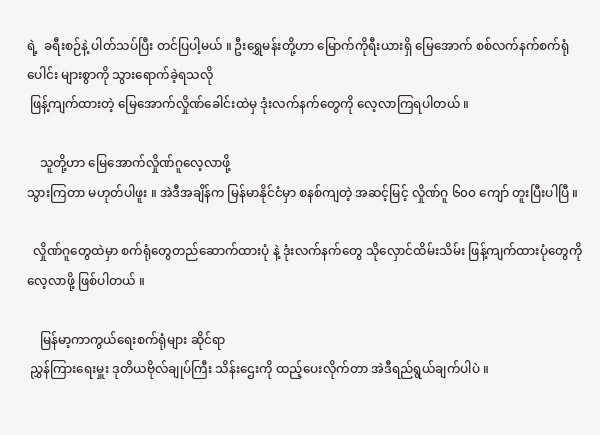ရဲ့  ခရီးစဉ်နဲ့ ပါတ်သပ်ပြီး တင်ပြပါ့မယ် ။ ဦးရွှေမန်းတို့ဟာ မြောက်ကိုရီးယားရှိ မြေအောက် စစ်လက်နက်စက်ရုံပေါင်း များစွာကို သွားရောက်ခဲ့ရသလို
 ဖြန့်ကျက်ထားတဲ့ မြေအောက်လှိုဏ်ခေါင်းထဲမှ ဒုံးလက်နက်တွေကို လေ့လာကြရပါတယ် ။

    သူတို့ဟာ မြေအောက်လှိုဏ်ဂူလေ့လာဖို့
သွားကြတာ မဟုတ်ပါဖူး ။ အဲဒီအချိန်က မြန်မာနိုင်ငံမှာ စနစ်ကျတဲ့ အဆင့်မြင့် လှိုဏ်ဂူ ၆၀၀ ကျော် တူးပြီးပါပြီ ။

  လှိုဏ်ဂူတွေထဲမှာ စက်ရုံတွေတည်ဆောက်ထားပုံ နဲ့ ဒုံးလက်နက်တွေ သိုလှောင်ထိမ်းသိမ်း ဖြန့်ကျက်ထားပုံတွေကို လေ့လာဖို့ ဖြစ်ပါတယ် ။

    မြန်မာ့ကာကွယ်ရေးစက်ရုံများ ဆိုင်ရာ
 ညွှန်ကြားရေးမှူး ဒုတိယဗိုလ်ချုပ်ကြီး သိန်းဌေးကို ထည့်ပေးလိုက်တာ အဲဒီရည်ရွယ်ချက်ပါပဲ ။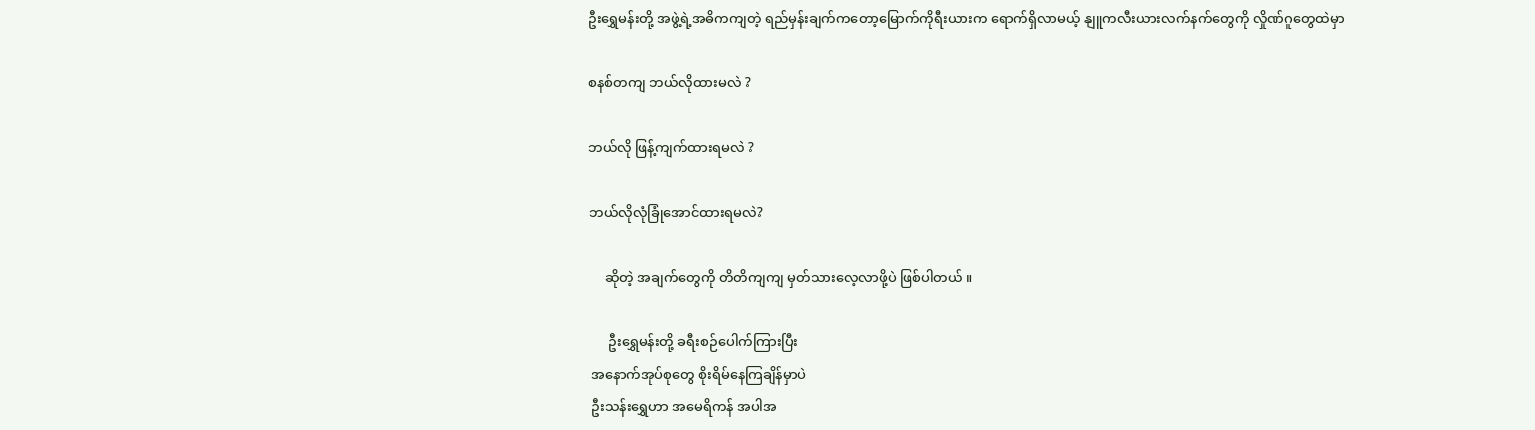ဦးရွှေမန်းတို့ အဖွဲ့ရဲ့အဓိကကျတဲ့ ရည်မှန်းချက်ကတော့မြောက်ကိုရီးယားက ရောက်ရှိလာမယ့် နျူကလီးယားလက်နက်တွေကို လှိုဏ်ဂူတွေထဲမှာ

စနစ်တကျ ဘယ်လိုထားမလဲ ?

ဘယ်လို ဖြန့်ကျက်ထားရမလဲ ?

ဘယ်လိုလုံခြုံအောင်ထားရမလဲ?

     ဆိုတဲ့ အချက်တွေကို တိတိကျကျ မှတ်သားလေ့လာဖို့ပဲ ဖြစ်ပါတယ် ။

      ဦးရွှေမန်းတို့ ခရီးစဉ်ပေါက်ကြားပြီး
 အနောက်အုပ်စုတွေ စိုးရိမ်နေကြချိန်မှာပဲ
 ဦးသန်းရွှေဟာ အမေရိကန် အပါအ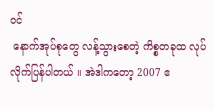ဝင်
 နောက်အုပ်စုတွေ လန့်သွားစေတဲ့ ကိစ္စတခုထ လုပ်လိုက်ပြန်ပါတယ် ။ အဲဒါကတော့ 2007 ဧ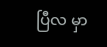ပြီလ မှာ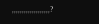,,,,,,,,,,,,,,,,,,,?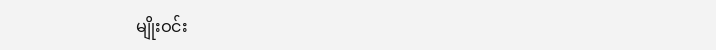မျိုးဝင်း